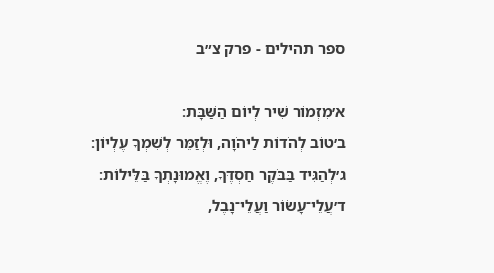ספר תהילים - פרק צ״ב

א׳מִזְמוֹר שִׁיר לְיוֹם הַשַּׁבָּת׃
ב׳טוֹב לְהֹדוֹת לַיהֹוָה, וּלְזַמֵּר לְשִׁמְךָ עֶלְיוֹן׃
ג׳לְהַגִּיד בַּבֹּקֶר חַסְדֶּךָ, וֶאֱמוּנָתְךָ בַּלֵּילוֹת׃
ד׳עֲלֵי־עָשׂוֹר וַעֲלֵי־נָבֶל,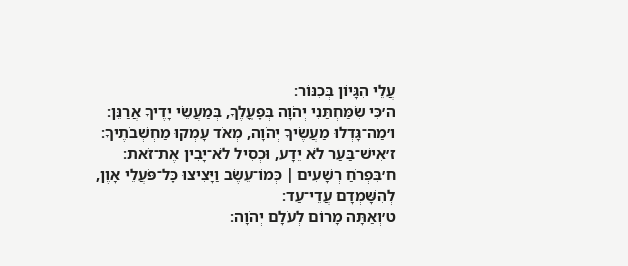עֲלֵי הִגָּיוֹן בְּכִנּוֹר׃
ה׳כִּי שִׂמַּחְתַּנִי יְהֹוָה בְּפׇעֳלֶךָ, בְּמַעֲשֵׂי יָדֶיךָ אֲרַנֵּן׃
ו׳מַה־גָּדְלוּ מַעֲשֶׂיךָ יְהֹוָה, מְאֹד עָמְקוּ מַחְשְׁבֹתֶיךָ׃
ז׳אִישׁ־בַּעַר לֹא יֵדָע, וּכְסִיל לֹא־יָבִין אֶת־זֹאת׃
ח׳בִּפְרֹחַ רְשָׁעִים ׀ כְּמוֹ־עֵשֶׂב וַיָּצִיצוּ כׇּל־פֹּעֲלֵי אָוֶן, לְהִשָּׁמְדָם עֲדֵי־עַד׃
ט׳וְאַתָּה מָרוֹם לְעֹלָם יְהֹוָה׃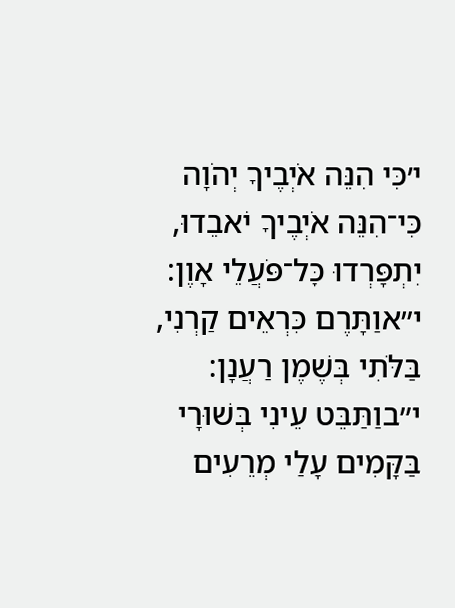י׳כִּי הִנֵּה אֹיְבֶיךָ יְהֹוָה כִּי־הִנֵּה אֹיְבֶיךָ יֹאבֵדוּ, יִתְפָּרְדוּ כׇּל־פֹּעֲלֵי אָוֶן׃
י״אוַתָּרֶם כִּרְאֵים קַרְנִי, בַּלֹּתִי בְּשֶׁמֶן רַעֲנָן׃
י״בוַתַּבֵּט עֵינִי בְּשׁוּרָי בַּקָּמִים עָלַי מְרֵעִים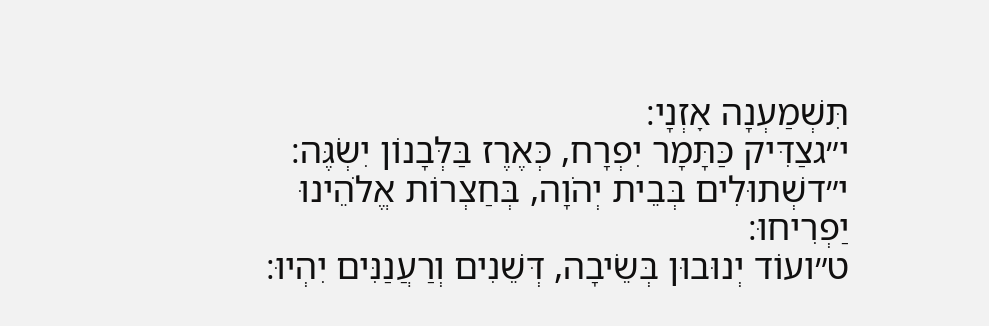תִּשְׁמַעְנָה אׇזְנָי׃
י״גצַדִּיק כַּתָּמָר יִפְרָח, כְּאֶרֶז בַּלְּבָנוֹן יִשְׂגֶּה׃
י״דשְׁתוּלִים בְּבֵית יְהֹוָה, בְּחַצְרוֹת אֱלֹהֵינוּ יַפְרִיחוּ׃
ט״ועוֹד יְנוּבוּן בְּשֵׂיבָה, דְּשֵׁנִים וְרַעֲנַנִּים יִהְיוּ׃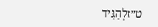ט״זלְהַגִּיד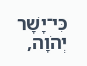כִּי־יָשָׁר יְהֹוָה,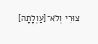צוּרִי וְלֹא־[עַוְלָתָה]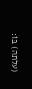(עלתה) בּוֹ׃